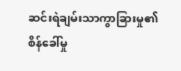ဆင်းရဲချမ်းသာကွာခြားမှု၏ စိန်ခေါ်မှု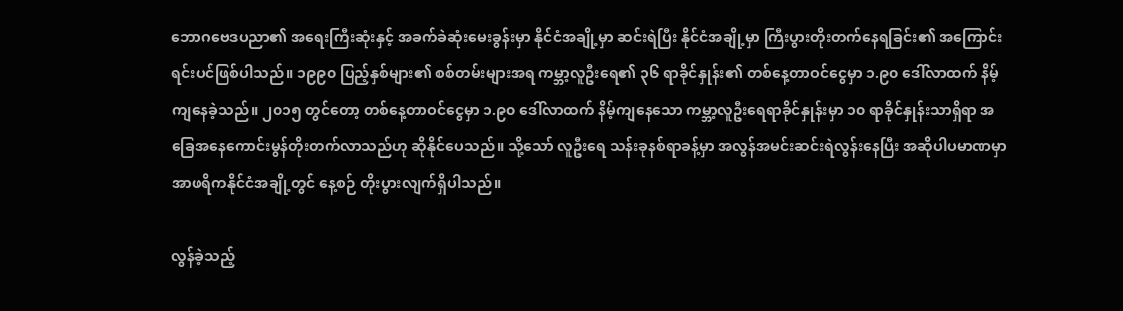ဘောဂဗေဒပညာ၏ အရေးကြီးဆုံးနှင့် အခက်ခဲဆုံးမေးခွန်းမှာ နိုင်ငံအချို့မှာ ဆင်းရဲပြီး နိုင်ငံအချို့မှာ ကြီးပွားတိုးတက်နေရခြင်း၏ အကြောင်းရင်းပင်ဖြစ်ပါသည်။ ၁၉၉၀ ပြည့်နှစ်များ၏ စစ်တမ်းများအရ ကမ္ဘာ့လူဦးရေ၏ ၃၆ ရာခိုင်နှုန်း၏ တစ်နေ့တာဝင်ငွေမှာ ၁.၉၀ ဒေါ်လာထက် နိမ့်ကျနေခဲ့သည်။ ၂၀၁၅ တွင်တော့ တစ်နေ့တာဝင်ငွေမှာ ၁.၉၀ ဒေါ်လာထက် နိမ့်ကျနေသော ကမ္ဘာ့လူဦးရေရာခိုင်နှုန်းမှာ ၁၀ ရာခိုင်နှုန်းသာရှိရာ အခြေအနေကောင်းမွန်တိုးတက်လာသည်ဟု ဆိုနိုင်ပေသည်။ သို့သော် လူဦးရေ သန်းခုနစ်ရာခန့်မှာ အလွန်အမင်းဆင်းရဲလွန်းနေပြီး အဆိုပါပမာဏမှာ အာဖရိကနိုင်ငံအချို့တွင် နေ့စဉ် တိုးပွားလျက်ရှိပါသည်။

လွန်ခဲ့သည့်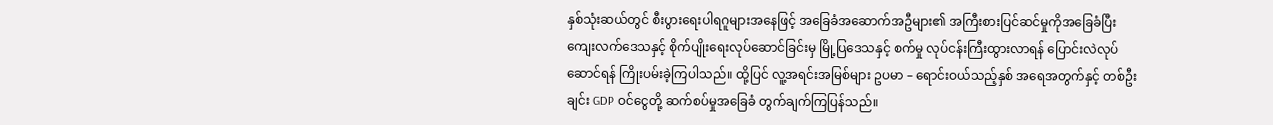နှစ်သုံးဆယ်တွင် စီးပွားရေးပါရဂူများအနေဖြင့် အခြေခံအဆောက်အဦများ၏ အကြီးစားပြင်ဆင်မှုကိုအခြေခံပြီး ကျေးလက်ဒေသနှင့် စိုက်ပျိုးရေးလုပ်ဆောင်ခြင်းမှ မြို့ပြဒေသနှင့် စက်မှု လုပ်ငန်းကြီးထွားလာရန် ပြောင်းလဲလုပ်ဆောင်ရန် ကြိုးပမ်းခဲ့ကြပါသည်။ ထို့ပြင် လူ့အရင်းအမြစ်များ ဥပမာ – ရောင်းဝယ်သည့်နှစ် အရေအတွက်နှင့် တစ်ဦးချင်း GDP ဝင်ငွေတို့ ဆက်စပ်မှုအခြေခံ တွက်ချက်ကြပြန်သည်။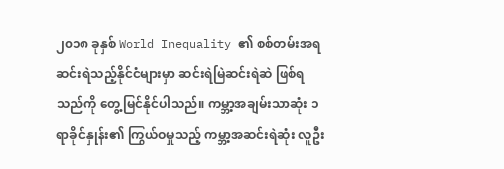၂၀၁၈ ခုနှစ် World Inequality ၏ စစ်တမ်းအရ ဆင်းရဲသည့်နိုင်ငံများမှာ ဆင်းရဲမြဲဆင်းရဲဆဲ ဖြစ်ရသည်ကို တွေ့မြင်နိုင်ပါသည်။ ကမ္ဘာ့အချမ်းသာဆုံး ၁ ရာခိုင်နှုန်း၏ ကြွယ်ဝမှုသည့် ကမ္ဘာ့အဆင်းရဲဆုံး လူဦး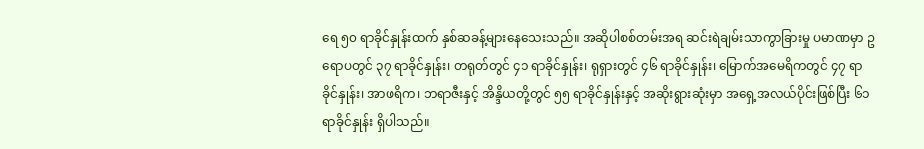ရေ ၅၀ ရာခိုင်နှုန်းထက် နှစ်ဆခန့်များနေသေးသည်။ အဆိုပါစစ်တမ်းအရ ဆင်းရဲချမ်းသာကွာခြားမှု ပမာဏမှာ ဥရောပတွင် ၃၇ ရာခိုင်နှုန်း၊ တရုတ်တွင် ၄၁ ရာခိုင်နှုန်း၊ ရုရှားတွင် ၄၆ ရာခိုင်နှုန်း၊ မြောက်အမေရိကတွင် ၄၇ ရာခိုင်နှုန်း၊ အာဖရိက၊ ဘရာဇီးနှင့် အိန္ဒိယတို့တွင် ၅၅ ရာခိုင်နှုန်းနှင့် အဆိုးရွားဆုံးမှာ အရှေ့အလယ်ပိုင်းဖြစ်ပြီး ၆၁ ရာခိုင်နှုန်း ရှိပါသည်။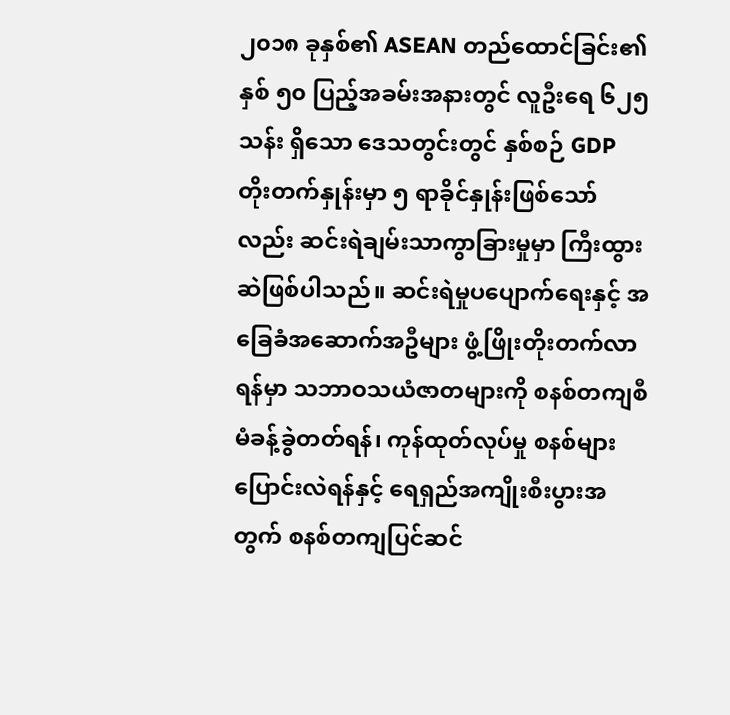၂၀၁၈ ခုနှစ်၏ ASEAN တည်ထောင်ခြင်း၏ နှစ် ၅၀ ပြည့်အခမ်းအနားတွင် လူဦးရေ ၆၂၅ သန်း ရှိသော ဒေသတွင်းတွင် နှစ်စဉ် GDP တိုးတက်နှုန်းမှာ ၅ ရာခိုင်နှုန်းဖြစ်သော်လည်း ဆင်းရဲချမ်းသာကွာခြားမှုမှာ ကြီးထွားဆဲဖြစ်ပါသည်။ ဆင်းရဲမှုပပျောက်ရေးနှင့် အခြေခံအဆောက်အဦများ ဖွံ့ဖြိုးတိုးတက်လာရန်မှာ သဘာဝသယံဇာတများကို စနစ်တကျစီမံခန့်ခွဲတတ်ရန်၊ ကုန်ထုတ်လုပ်မှု စနစ်များပြောင်းလဲရန်နှင့် ရေရှည်အကျိုးစီးပွားအတွက် စနစ်တကျပြင်ဆင်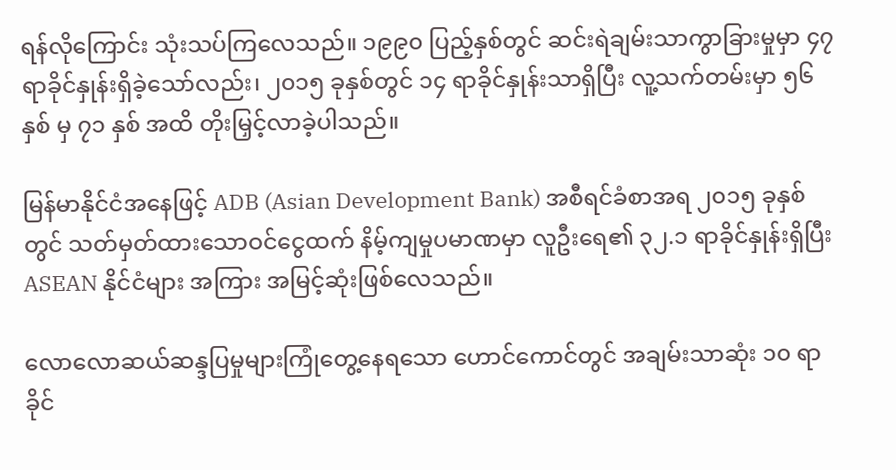ရန်လိုကြောင်း သုံးသပ်ကြလေသည်။ ၁၉၉၀ ပြည့်နှစ်တွင် ဆင်းရဲချမ်းသာကွာခြားမှုမှာ ၄၇ ရာခိုင်နှုန်းရှိခဲ့သော်လည်း၊ ၂၀၁၅ ခုနှစ်တွင် ၁၄ ရာခိုင်နှုန်းသာရှိပြီး လူ့သက်တမ်းမှာ ၅၆ နှစ် မှ ၇၁ နှစ် အထိ တိုးမြှင့်လာခဲ့ပါသည်။

မြန်မာနိုင်ငံအနေဖြင့် ADB (Asian Development Bank) အစီရင်ခံစာအရ ၂၀၁၅ ခုနှစ်တွင် သတ်မှတ်ထားသောဝင်ငွေထက် နိမ့်ကျမှုပမာဏမှာ လူဦးရေ၏ ၃၂.၁ ရာခိုင်နှုန်းရှိပြီး ASEAN နိုင်ငံများ အကြား အမြင့်ဆုံးဖြစ်လေသည်။

လောလောဆယ်ဆန္ဒပြမှုများကြုံတွေ့နေရသော ဟောင်ကောင်တွင် အချမ်းသာဆုံး ၁၀ ရာခိုင်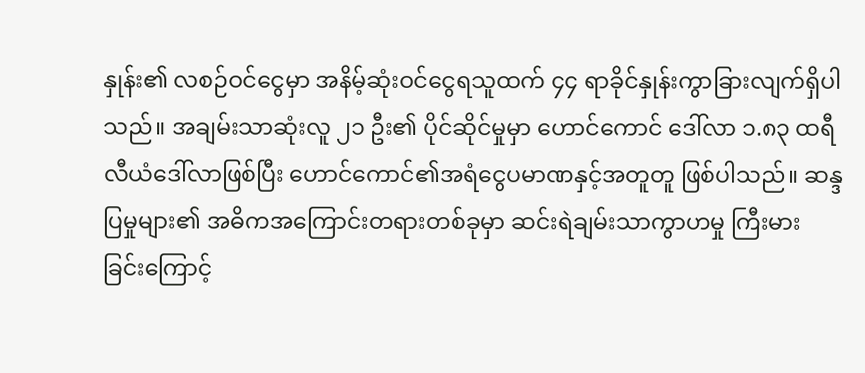နှုန်း၏ လစဉ်ဝင်ငွေမှာ အနိမ့်ဆုံးဝင်ငွေရသူထက် ၄၄ ရာခိုင်နှုန်းကွာခြားလျက်ရှိပါသည်။ အချမ်းသာဆုံးလူ ၂၁ ဦး၏ ပိုင်ဆိုင်မှုမှာ ဟောင်ကောင် ဒေါ်လာ ၁.၈၃ ထရီလီယံဒေါ်လာဖြစ်ပြီး ဟောင်ကောင်၏အရံငွေပမာဏနှင့်အတူတူ ဖြစ်ပါသည်။ ဆန္ဒပြမှုများ၏ အဓိကအကြောင်းတရားတစ်ခုမှာ ဆင်းရဲချမ်းသာကွာဟမှု ကြီးမား ခြင်းကြောင့်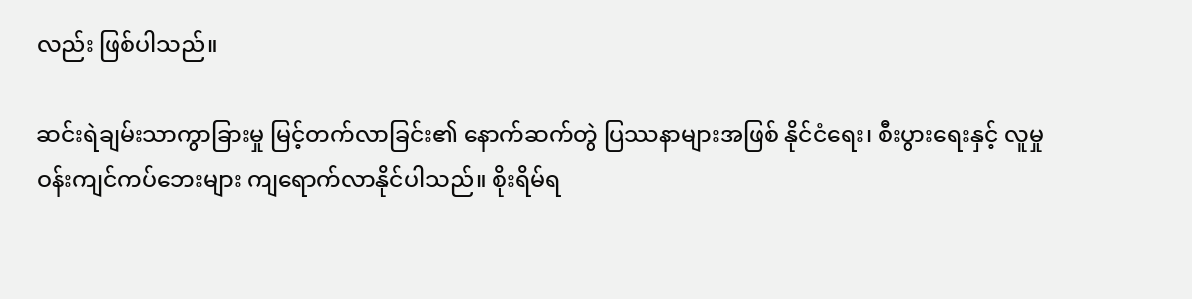လည်း ဖြစ်ပါသည်။

ဆင်းရဲချမ်းသာကွာခြားမှု မြင့်တက်လာခြင်း၏ နောက်ဆက်တွဲ ပြဿနာများအဖြစ် နိုင်ငံရေး၊ စီးပွားရေးနှင့် လူမှုဝန်းကျင်ကပ်ဘေးများ ကျရောက်လာနိုင်ပါသည်။ စိုးရိမ်ရ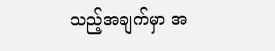သည့်အချက်မှာ အ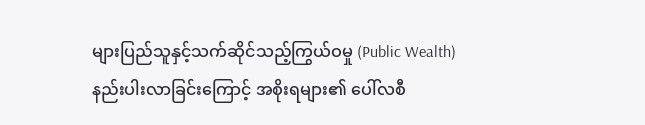များပြည်သူနှင့်သက်ဆိုင်သည့်ကြွယ်ဝမှု (Public Wealth) နည်းပါးလာခြင်းကြောင့် အစိုးရများ၏ ပေါ်လစီ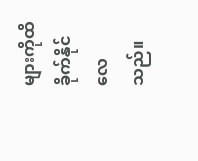များကိုထိခိုက်နိုင်လေသည်။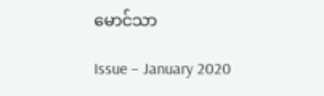မောင်သာ

Issue – January 2020